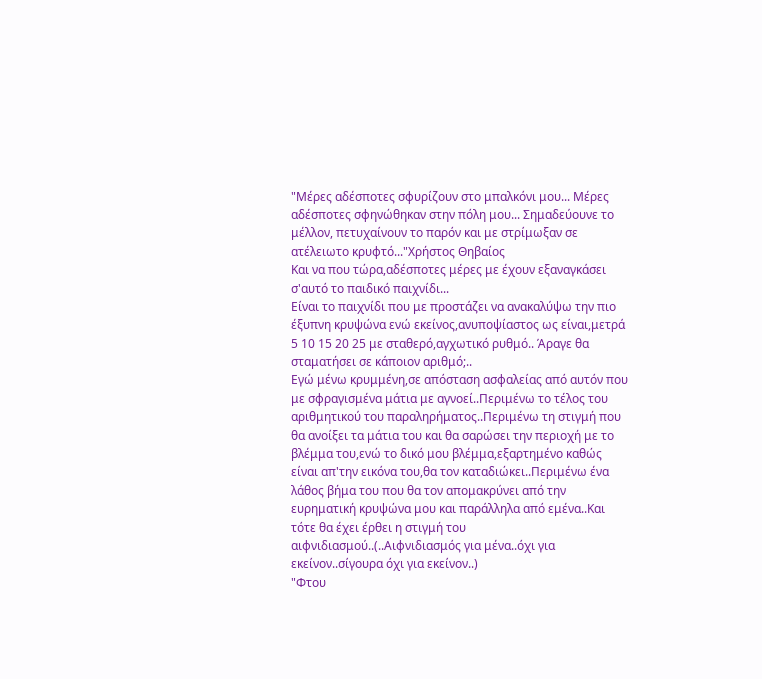"Μέρες αδέσποτες σφυρίζουν στο μπαλκόνι μου... Μέρες αδέσποτες σφηνώθηκαν στην πόλη μου... Σημαδεύουνε το μέλλον, πετυχαίνουν το παρόν και με στρίμωξαν σε ατέλειωτο κρυφτό..."Χρήστος Θηβαίος
Και να που τώρα,αδέσποτες μέρες με έχουν εξαναγκάσει σ'αυτό το παιδικό παιχνίδι...
Είναι το παιχνίδι που με προστάζει να ανακαλύψω την πιο έξυπνη κρυψώνα ενώ εκείνος,ανυποψίαστος ως είναι,μετρά 5 10 15 20 25 με σταθερό,αγχωτικό ρυθμό.. Άραγε θα σταματήσει σε κάποιον αριθμό;..
Εγώ μένω κρυμμένη,σε απόσταση ασφαλείας από αυτόν που με σφραγισμένα μάτια με αγνοεί..Περιμένω το τέλος του αριθμητικού του παραληρήματος..Περιμένω τη στιγμή που θα ανοίξει τα μάτια του και θα σαρώσει την περιοχή με το βλέμμα του,ενώ το δικό μου βλέμμα,εξαρτημένο καθώς είναι απ'την εικόνα του,θα τον καταδιώκει..Περιμένω ένα λάθος βήμα του που θα τον απομακρύνει από την ευρηματική κρυψώνα μου και παράλληλα από εμένα..Και τότε θα έχει έρθει η στιγμή του αιφνιδιασμού..(..Αιφνιδιασμός για μένα..όχι για εκείνον..σίγουρα όχι για εκείνον..)
"Φτου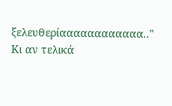ξελευθερίαααααααααααα.."
Κι αν τελικά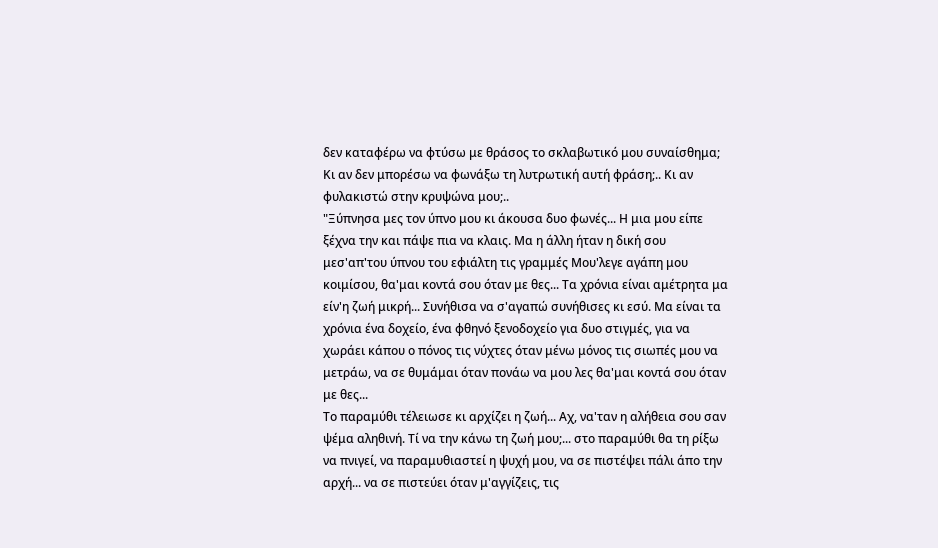δεν καταφέρω να φτύσω με θράσος το σκλαβωτικό μου συναίσθημα; Κι αν δεν μπορέσω να φωνάξω τη λυτρωτική αυτή φράση;.. Κι αν φυλακιστώ στην κρυψώνα μου;..
"Ξύπνησα μες τον ύπνο μου κι άκουσα δυο φωνές... Η μια μου είπε ξέχνα την και πάψε πια να κλαις. Μα η άλλη ήταν η δική σου μεσ'απ'του ύπνου του εφιάλτη τις γραμμές Μου'λεγε αγάπη μου κοιμίσου, θα'μαι κοντά σου όταν με θες... Τα χρόνια είναι αμέτρητα μα είν'η ζωή μικρή... Συνήθισα να σ'αγαπώ συνήθισες κι εσύ. Μα είναι τα χρόνια ένα δοχείο, ένα φθηνό ξενοδοχείο για δυο στιγμές, για να χωράει κάπου ο πόνος τις νύχτες όταν μένω μόνος τις σιωπές μου να μετράω, να σε θυμάμαι όταν πονάω να μου λες θα'μαι κοντά σου όταν με θες...
Το παραμύθι τέλειωσε κι αρχίζει η ζωή... Αχ, να'ταν η αλήθεια σου σαν ψέμα αληθινή. Τί να την κάνω τη ζωή μου;... στο παραμύθι θα τη ρίξω να πνιγεί, να παραμυθιαστεί η ψυχή μου, να σε πιστέψει πάλι άπο την αρχή... να σε πιστεύει όταν μ'αγγίζεις, τις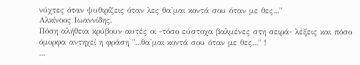νύχτες όταν ψυθιρίζεις όταν λες θα'μαι κοντά σου όταν με θες..."
Αλκίνοος Ιωαννίδης.
Πόση αλήθεια κρύβουν αυτές οι -τόσο εύστοχα βαλμένες στη σειρά- λέξεις και πόσο όμορφα αντηχεί η φράση "...θα'μαι κοντά σου όταν με θες..." !
...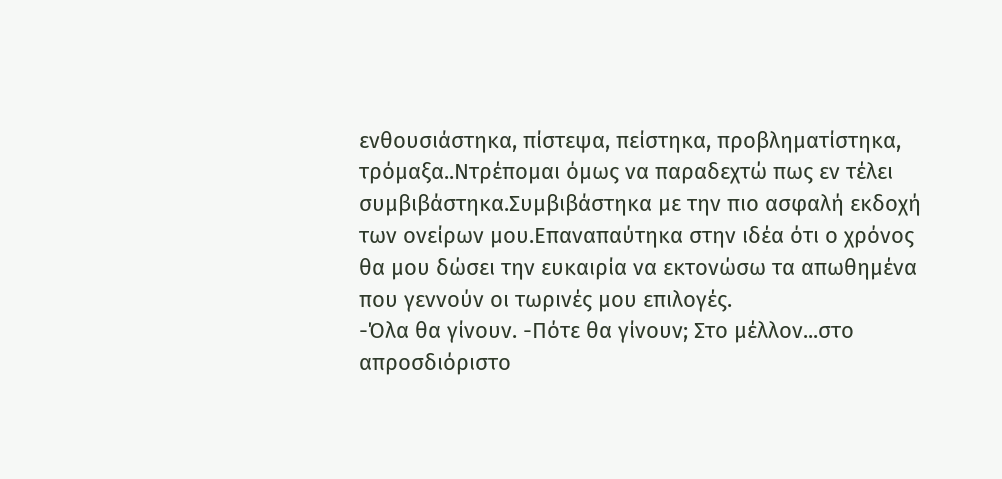ενθουσιάστηκα, πίστεψα, πείστηκα, προβληματίστηκα, τρόμαξα..Ντρέπομαι όμως να παραδεχτώ πως εν τέλει συμβιβάστηκα.Συμβιβάστηκα με την πιο ασφαλή εκδοχή των ονείρων μου.Επαναπαύτηκα στην ιδέα ότι ο χρόνος θα μου δώσει την ευκαιρία να εκτονώσω τα απωθημένα που γεννούν οι τωρινές μου επιλογές.
-Όλα θα γίνουν. -Πότε θα γίνουν; Στο μέλλον...στο απροσδιόριστο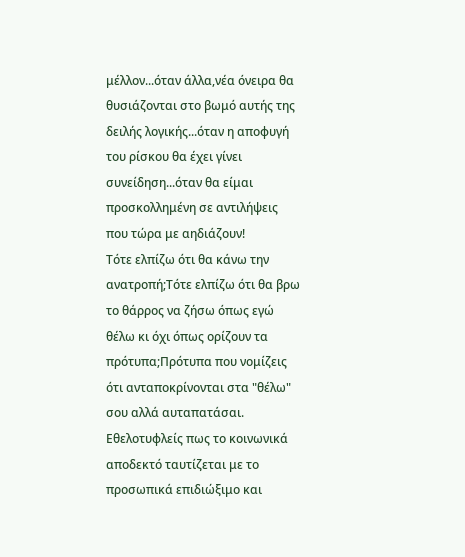μέλλον...όταν άλλα,νέα όνειρα θα θυσιάζονται στο βωμό αυτής της δειλής λογικής...όταν η αποφυγή του ρίσκου θα έχει γίνει συνείδηση...όταν θα είμαι προσκολλημένη σε αντιλήψεις που τώρα με αηδιάζουν!
Τότε ελπίζω ότι θα κάνω την ανατροπή;Τότε ελπίζω ότι θα βρω το θάρρος να ζήσω όπως εγώ θέλω κι όχι όπως ορίζουν τα πρότυπα;Πρότυπα που νομίζεις ότι ανταποκρίνονται στα "θέλω" σου αλλά αυταπατάσαι. Εθελοτυφλείς πως το κοινωνικά αποδεκτό ταυτίζεται με το προσωπικά επιδιώξιμο και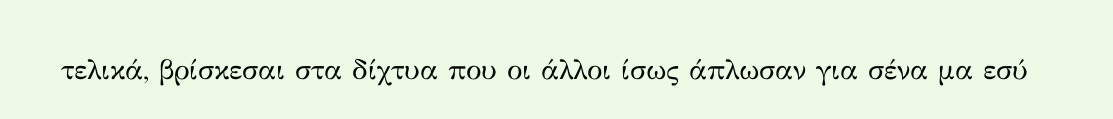τελικά, βρίσκεσαι στα δίχτυα που οι άλλοι ίσως άπλωσαν για σένα μα εσύ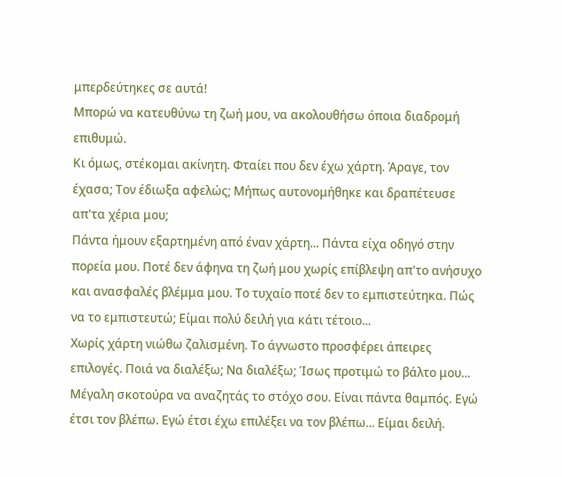μπερδεύτηκες σε αυτά!
Μπορώ να κατευθύνω τη ζωή μου, να ακολουθήσω όποια διαδρομή επιθυμώ.
Κι όμως, στέκομαι ακίνητη. Φταίει που δεν έχω χάρτη. Άραγε, τον έχασα; Τον έδιωξα αφελώς; Μήπως αυτονομήθηκε και δραπέτευσε απ'τα χέρια μου;
Πάντα ήμουν εξαρτημένη από έναν χάρτη... Πάντα είχα οδηγό στην πορεία μου. Ποτέ δεν άφηνα τη ζωή μου χωρίς επίβλεψη απ'το ανήσυχο και ανασφαλές βλέμμα μου. Το τυχαίο ποτέ δεν το εμπιστεύτηκα. Πώς να το εμπιστευτώ; Είμαι πολύ δειλή για κάτι τέτοιο...
Χωρίς χάρτη νιώθω ζαλισμένη. Το άγνωστο προσφέρει άπειρες επιλογές. Ποιά να διαλέξω; Να διαλέξω; Ίσως προτιμώ το βάλτο μου... Μέγαλη σκοτούρα να αναζητάς το στόχο σου. Είναι πάντα θαμπός. Εγώ έτσι τον βλέπω. Εγώ έτσι έχω επιλέξει να τον βλέπω... Είμαι δειλή.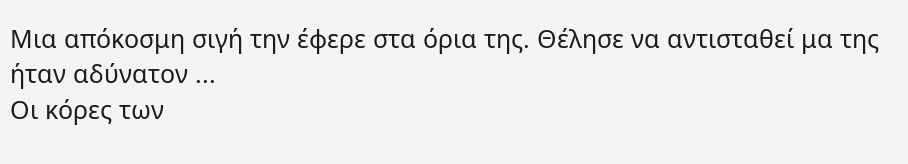Μια απόκοσμη σιγή την έφερε στα όρια της. Θέλησε να αντισταθεί μα της ήταν αδύνατον ...
Οι κόρες των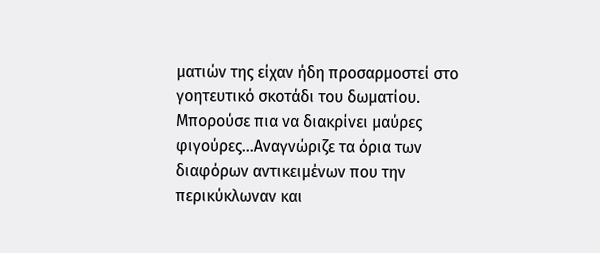ματιών της είχαν ήδη προσαρμοστεί στο γοητευτικό σκοτάδι του δωματίου. Μπορούσε πια να διακρίνει μαύρες φιγούρες...Αναγνώριζε τα όρια των διαφόρων αντικειμένων που την περικύκλωναν και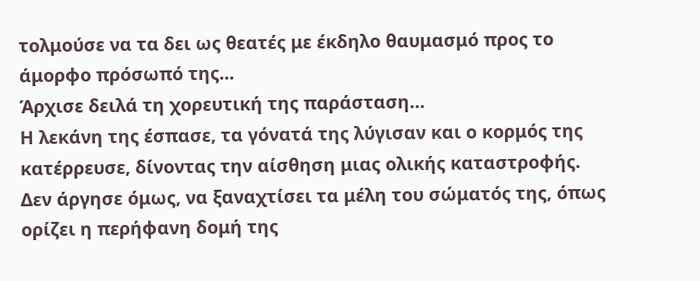τολμούσε να τα δει ως θεατές με έκδηλο θαυμασμό προς το άμορφο πρόσωπό της...
Άρχισε δειλά τη χορευτική της παράσταση…
Η λεκάνη της έσπασε, τα γόνατά της λύγισαν και ο κορμός της κατέρρευσε, δίνοντας την αίσθηση μιας ολικής καταστροφής. Δεν άργησε όμως, να ξαναχτίσει τα μέλη του σώματός της, όπως ορίζει η περήφανη δομή της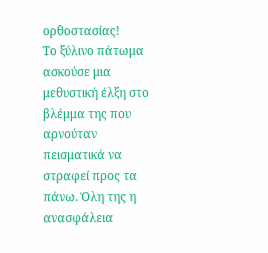ορθοστασίας!
Το ξύλινο πάτωμα ασκούσε μια μεθυστική έλξη στο βλέμμα της που αρνούταν πεισματικά να στραφεί προς τα πάνω. Όλη της η ανασφάλεια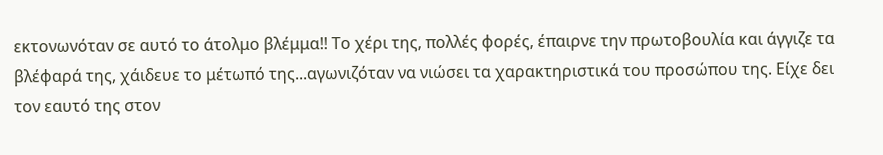εκτονωνόταν σε αυτό το άτολμο βλέμμα!! Το χέρι της, πολλές φορές, έπαιρνε την πρωτοβουλία και άγγιζε τα βλέφαρά της, χάιδευε το μέτωπό της...αγωνιζόταν να νιώσει τα χαρακτηριστικά του προσώπου της. Είχε δει τον εαυτό της στον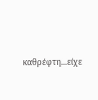καθρέφτη...είχε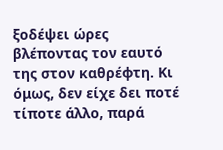ξοδέψει ώρες βλέποντας τον εαυτό της στον καθρέφτη. Κι όμως, δεν είχε δει ποτέ τίποτε άλλο, παρά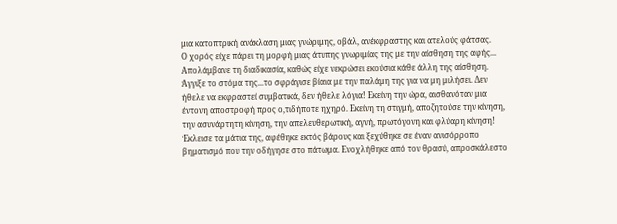μια κατοπτρική ανάκλαση μιας γνώριμης, οβάλ, ανέκφραστης και ατελούς φάτσας.
Ο χορός είχε πάρει τη μορφή μιας άτυπης γνωριμίας της με την αίσθηση της αφής... Απολάμβανε τη διαδικασία, καθώς είχε νεκρώσει εκούσια κάθε άλλη της αίσθηση.
Άγγιξε το στόμα της...το σφράγισε βίαια με την παλάμη της για να μη μιλήσει. Δεν ήθελε να εκφραστεί συμβατικά, δεν ήθελε λόγια! Εκείνη την ώρα, αισθανόταν μια έντονη αποστροφή προς ο,τιδήποτε ηχηρό. Εκείνη τη στιγμή, αποζητούσε την κίνηση, την ασυνάρτητη κίνηση, την απελευθερωτική, αγνή, πρωτόγονη και φλύαρη κίνηση!
Έκλεισε τα μάτια της, αφέθηκε εκτός βάρους και ξεχύθηκε σε έναν ανισόρροπο βηματισμό που την οδήγησε στο πάτωμα. Ενοχλήθηκε από τον θρασύ, απροσκάλεστο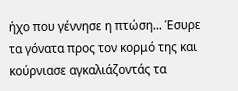ήχο που γέννησε η πτώση... Έσυρε τα γόνατα προς τον κορμό της και κούρνιασε αγκαλιάζοντάς τα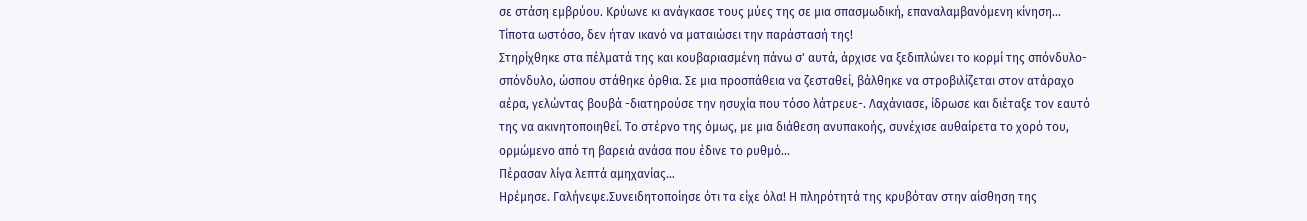σε στάση εμβρύου. Κρύωνε κι ανάγκασε τους μύες της σε μια σπασμωδική, επαναλαμβανόμενη κίνηση... Τίποτα ωστόσο, δεν ήταν ικανό να ματαιώσει την παράστασή της!
Στηρίχθηκε στα πέλματά της και κουβαριασμένη πάνω σ' αυτά, άρχισε να ξεδιπλώνει το κορμί της σπόνδυλο-σπόνδυλο, ώσπου στάθηκε όρθια. Σε μια προσπάθεια να ζεσταθεί, βάλθηκε να στροβιλίζεται στον ατάραχο αέρα, γελώντας βουβά -διατηρούσε την ησυχία που τόσο λάτρευε-. Λαχάνιασε, ίδρωσε και διέταξε τον εαυτό της να ακινητοποιηθεί. Το στέρνο της όμως, με μια διάθεση ανυπακοής, συνέχισε αυθαίρετα το χορό του, ορμώμενο από τη βαρειά ανάσα που έδινε το ρυθμό...
Πέρασαν λίγα λεπτά αμηχανίας…
Ηρέμησε. Γαλήνεψε.Συνειδητοποίησε ότι τα είχε όλα! Η πληρότητά της κρυβόταν στην αίσθηση της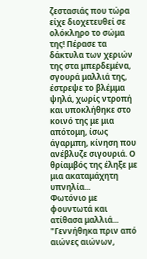ζεστασιάς που τώρα είχε διοχετευθεί σε ολόκληρο το σώμα της! Πέρασε τα δάκτυλα των χεριών της στα μπερδεμένα, σγουρά μαλλιά της, έστρεψε το βλέμμα ψηλά, χωρίς ντροπή και υποκλήθηκε στο κοινό της με μια απότομη, ίσως άγαρμπη, κίνηση που ανέβλυζε σιγουριά. Ο θρίαμβός της έληξε με μια ακαταμάχητη υπνηλία...
Φωτόνιο με φουντωτά και ατίθασα μαλλιά...
"Γεννήθηκα πριν από αιώνες αιώνων,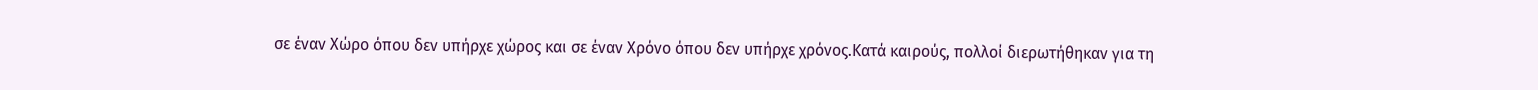σε έναν Χώρο όπου δεν υπήρχε χώρος και σε έναν Χρόνο όπου δεν υπήρχε χρόνος.Κατά καιρούς, πολλοί διερωτήθηκαν για τη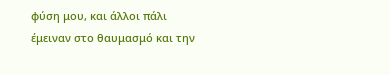φύση μου, και άλλοι πάλι έμειναν στο θαυμασμό και την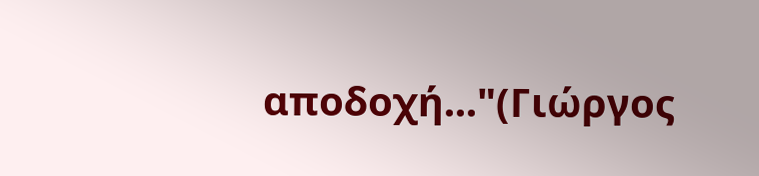αποδοχή..."(Γιώργος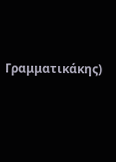Γραμματικάκης)